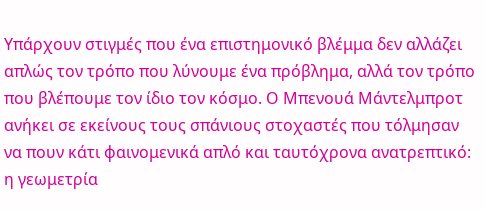Υπάρχουν στιγμές που ένα επιστημονικό βλέμμα δεν αλλάζει απλώς τον τρόπο που λύνουμε ένα πρόβλημα, αλλά τον τρόπο που βλέπουμε τον ίδιο τον κόσμο. Ο Μπενουά Μάντελμπροτ ανήκει σε εκείνους τους σπάνιους στοχαστές που τόλμησαν να πουν κάτι φαινομενικά απλό και ταυτόχρονα ανατρεπτικό: η γεωμετρία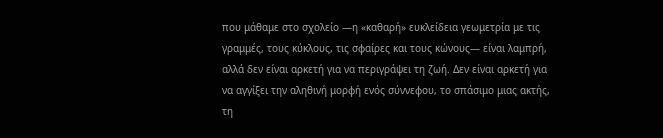που μάθαμε στο σχολείο —η «καθαρή» ευκλείδεια γεωμετρία με τις γραμμές, τους κύκλους, τις σφαίρες και τους κώνους— είναι λαμπρή, αλλά δεν είναι αρκετή για να περιγράψει τη ζωή. Δεν είναι αρκετή για να αγγίξει την αληθινή μορφή ενός σύννεφου, το σπάσιμο μιας ακτής, τη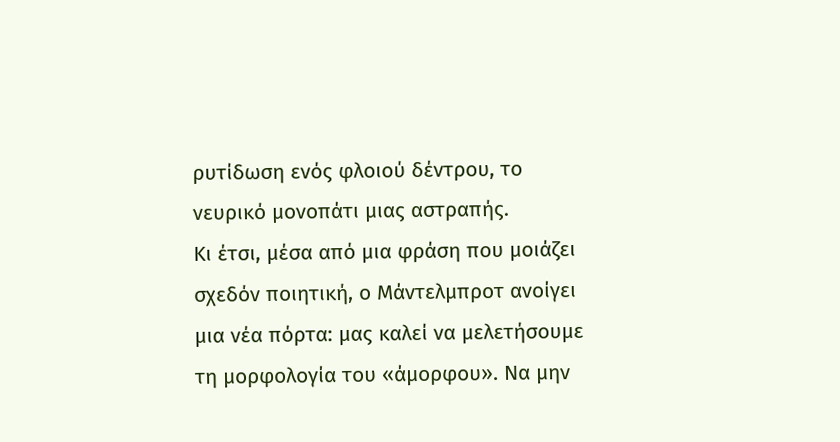ρυτίδωση ενός φλοιού δέντρου, το νευρικό μονοπάτι μιας αστραπής.
Κι έτσι, μέσα από μια φράση που μοιάζει σχεδόν ποιητική, ο Μάντελμπροτ ανοίγει μια νέα πόρτα: μας καλεί να μελετήσουμε τη μορφολογία του «άμορφου». Να μην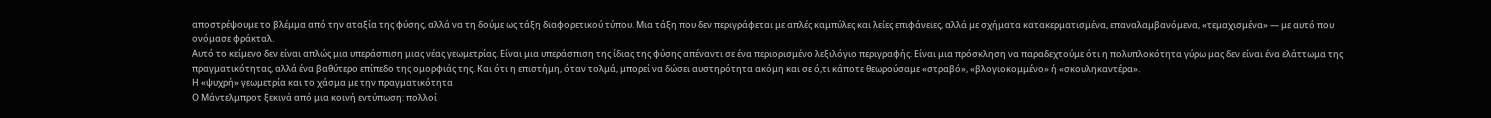αποστρέψουμε το βλέμμα από την αταξία της φύσης, αλλά να τη δούμε ως τάξη διαφορετικού τύπου. Μια τάξη που δεν περιγράφεται με απλές καμπύλες και λείες επιφάνειες, αλλά με σχήματα κατακερματισμένα, επαναλαμβανόμενα, «τεμαχισμένα» — με αυτό που ονόμασε φράκταλ.
Αυτό το κείμενο δεν είναι απλώς μια υπεράσπιση μιας νέας γεωμετρίας. Είναι μια υπεράσπιση της ίδιας της φύσης απέναντι σε ένα περιορισμένο λεξιλόγιο περιγραφής. Είναι μια πρόσκληση να παραδεχτούμε ότι η πολυπλοκότητα γύρω μας δεν είναι ένα ελάττωμα της πραγματικότητας, αλλά ένα βαθύτερο επίπεδο της ομορφιάς της. Και ότι η επιστήμη, όταν τολμά, μπορεί να δώσει αυστηρότητα ακόμη και σε ό,τι κάποτε θεωρούσαμε «στραβό», «βλογιοκομμένο» ή «σκουληκαντέρα».
Η «ψυχρή» γεωμετρία και το χάσμα με την πραγματικότητα
Ο Μάντελμπροτ ξεκινά από μια κοινή εντύπωση: πολλοί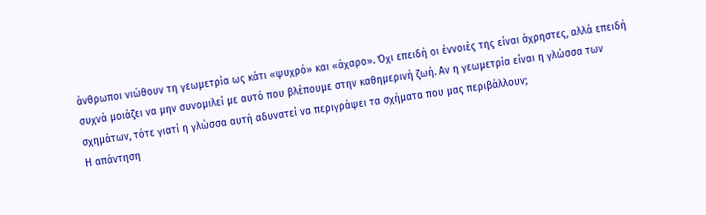άνθρωποι νιώθουν τη γεωμετρία ως κάτι «ψυχρό» και «άχαρο». Όχι επειδή οι έννοιές της είναι άχρηστες, αλλά επειδή συχνά μοιάζει να μην συνομιλεί με αυτό που βλέπουμε στην καθημερινή ζωή. Αν η γεωμετρία είναι η γλώσσα των σχημάτων, τότε γιατί η γλώσσα αυτή αδυνατεί να περιγράψει τα σχήματα που μας περιβάλλουν;
Η απάντηση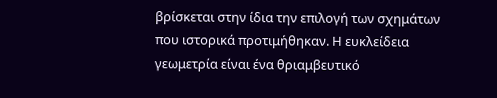βρίσκεται στην ίδια την επιλογή των σχημάτων που ιστορικά προτιμήθηκαν. Η ευκλείδεια γεωμετρία είναι ένα θριαμβευτικό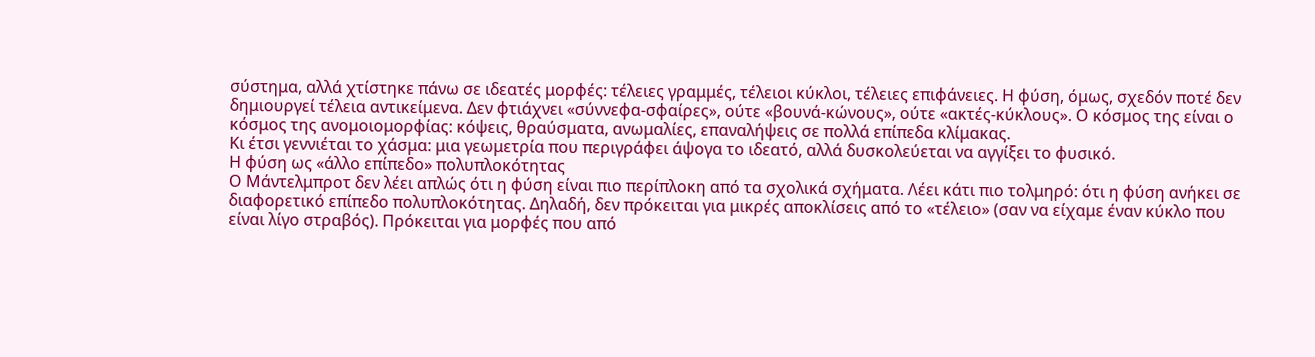σύστημα, αλλά χτίστηκε πάνω σε ιδεατές μορφές: τέλειες γραμμές, τέλειοι κύκλοι, τέλειες επιφάνειες. Η φύση, όμως, σχεδόν ποτέ δεν δημιουργεί τέλεια αντικείμενα. Δεν φτιάχνει «σύννεφα-σφαίρες», ούτε «βουνά-κώνους», ούτε «ακτές-κύκλους». Ο κόσμος της είναι ο κόσμος της ανομοιομορφίας: κόψεις, θραύσματα, ανωμαλίες, επαναλήψεις σε πολλά επίπεδα κλίμακας.
Κι έτσι γεννιέται το χάσμα: μια γεωμετρία που περιγράφει άψογα το ιδεατό, αλλά δυσκολεύεται να αγγίξει το φυσικό.
Η φύση ως «άλλο επίπεδο» πολυπλοκότητας
Ο Μάντελμπροτ δεν λέει απλώς ότι η φύση είναι πιο περίπλοκη από τα σχολικά σχήματα. Λέει κάτι πιο τολμηρό: ότι η φύση ανήκει σε διαφορετικό επίπεδο πολυπλοκότητας. Δηλαδή, δεν πρόκειται για μικρές αποκλίσεις από το «τέλειο» (σαν να είχαμε έναν κύκλο που είναι λίγο στραβός). Πρόκειται για μορφές που από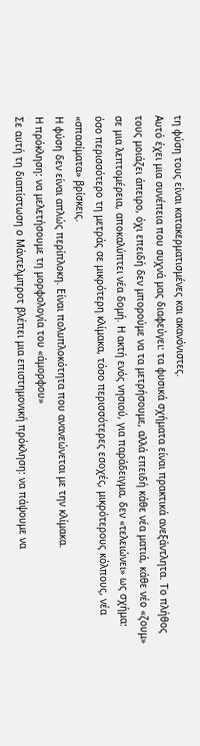τη φύση τους είναι κατακερματισμένες και ακανόνιστες.
Αυτό έχει μια συνέπεια που συχνά μας διαφεύγει: τα φυσικά σχήματα είναι πρακτικά ανεξάντλητα. Το πλήθος τους μοιάζει άπειρο, όχι επειδή δεν μπορούμε να τα μετρήσουμε, αλλά επειδή κάθε νέα ματιά, κάθε νέο «ζουμ» σε μια λεπτομέρεια, αποκαλύπτει νέα δομή. Η ακτή ενός νησιού, για παράδειγμα, δεν «τελειώνει» ως σχήμα: όσο περισσότερο τη μετράς σε μικρότερη κλίμακα, τόσο περισσότερες εσοχές, μικρότερους κόλπους, νέα «σπασίματα» βρίσκεις.
Η φύση δεν είναι απλώς περίπλοκη. Είναι πολυπλοκότητα που ανανεώνεται με την κλίμακα.
Η πρόκληση: να μελετήσουμε τη μορφολογία του «άμορφου»
Σε αυτή τη διαπίστωση ο Μάντελμπροτ βλέπει μια επιστημονική πρόκληση: να πάψουμε να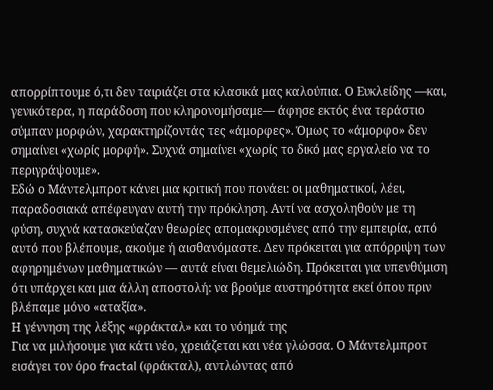απορρίπτουμε ό,τι δεν ταιριάζει στα κλασικά μας καλούπια. Ο Ευκλείδης —και, γενικότερα, η παράδοση που κληρονομήσαμε— άφησε εκτός ένα τεράστιο σύμπαν μορφών, χαρακτηρίζοντάς τες «άμορφες». Όμως το «άμορφο» δεν σημαίνει «χωρίς μορφή». Συχνά σημαίνει «χωρίς το δικό μας εργαλείο να το περιγράψουμε».
Εδώ ο Μάντελμπροτ κάνει μια κριτική που πονάει: οι μαθηματικοί, λέει, παραδοσιακά απέφευγαν αυτή την πρόκληση. Αντί να ασχοληθούν με τη φύση, συχνά κατασκεύαζαν θεωρίες απομακρυσμένες από την εμπειρία, από αυτό που βλέπουμε, ακούμε ή αισθανόμαστε. Δεν πρόκειται για απόρριψη των αφηρημένων μαθηματικών — αυτά είναι θεμελιώδη. Πρόκειται για υπενθύμιση ότι υπάρχει και μια άλλη αποστολή: να βρούμε αυστηρότητα εκεί όπου πριν βλέπαμε μόνο «αταξία».
Η γέννηση της λέξης «φράκταλ» και το νόημά της
Για να μιλήσουμε για κάτι νέο, χρειάζεται και νέα γλώσσα. Ο Μάντελμπροτ εισάγει τον όρο fractal (φράκταλ), αντλώντας από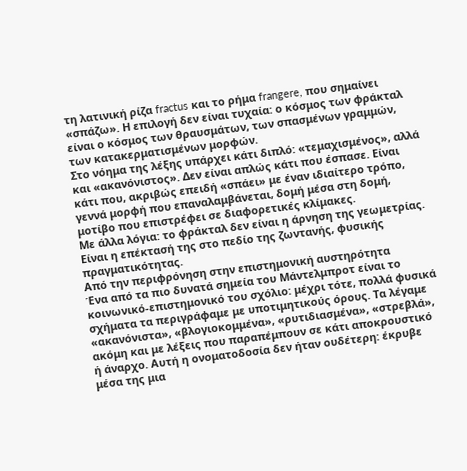τη λατινική ρίζα fractus και το ρήμα frangere, που σημαίνει «σπάζω». Η επιλογή δεν είναι τυχαία: ο κόσμος των φράκταλ είναι ο κόσμος των θραυσμάτων, των σπασμένων γραμμών, των κατακερματισμένων μορφών.
Στο νόημα της λέξης υπάρχει κάτι διπλό: «τεμαχισμένος», αλλά και «ακανόνιστος». Δεν είναι απλώς κάτι που έσπασε. Είναι κάτι που, ακριβώς επειδή «σπάει» με έναν ιδιαίτερο τρόπο, γεννά μορφή που επαναλαμβάνεται, δομή μέσα στη δομή, μοτίβο που επιστρέφει σε διαφορετικές κλίμακες.
Με άλλα λόγια: το φράκταλ δεν είναι η άρνηση της γεωμετρίας. Είναι η επέκτασή της στο πεδίο της ζωντανής, φυσικής πραγματικότητας.
Από την περιφρόνηση στην επιστημονική αυστηρότητα
Ένα από τα πιο δυνατά σημεία του Μάντελμπροτ είναι το κοινωνικό-επιστημονικό του σχόλιο: μέχρι τότε, πολλά φυσικά σχήματα τα περιγράφαμε με υποτιμητικούς όρους. Τα λέγαμε «ακανόνιστα», «βλογιοκομμένα», «ρυτιδιασμένα», «στρεβλά», ακόμη και με λέξεις που παραπέμπουν σε κάτι αποκρουστικό ή άναρχο. Αυτή η ονοματοδοσία δεν ήταν ουδέτερη: έκρυβε μέσα της μια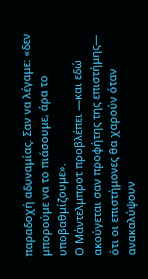παραδοχή αδυναμίας. Σαν να λέγαμε: «δεν μπορούμε να το πιάσουμε, άρα το υποβαθμίζουμε».
Ο Μάντελμπροτ προβλέπει —και εδώ ακούγεται σαν προφήτης της επιστήμης— ότι οι επιστήμονες θα χαρούν όταν ανακαλύψουν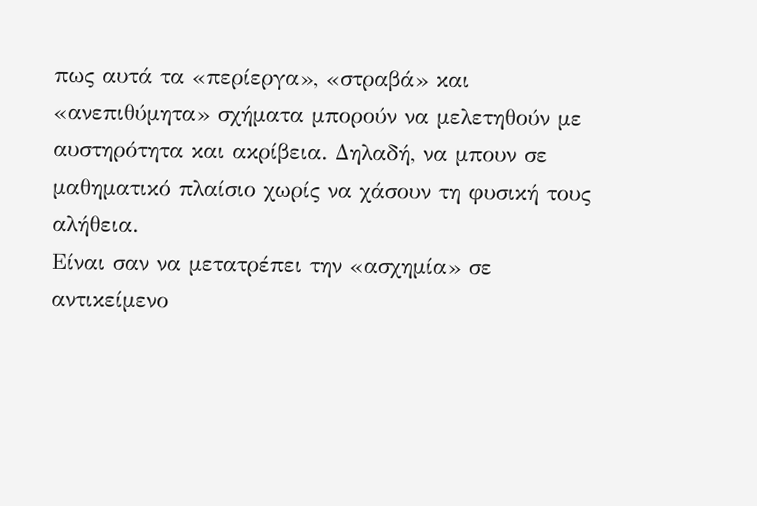πως αυτά τα «περίεργα», «στραβά» και «ανεπιθύμητα» σχήματα μπορούν να μελετηθούν με αυστηρότητα και ακρίβεια. Δηλαδή, να μπουν σε μαθηματικό πλαίσιο χωρίς να χάσουν τη φυσική τους αλήθεια.
Είναι σαν να μετατρέπει την «ασχημία» σε αντικείμενο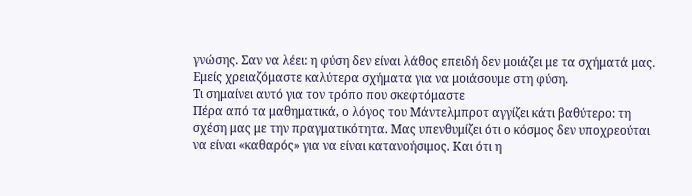γνώσης. Σαν να λέει: η φύση δεν είναι λάθος επειδή δεν μοιάζει με τα σχήματά μας. Εμείς χρειαζόμαστε καλύτερα σχήματα για να μοιάσουμε στη φύση.
Τι σημαίνει αυτό για τον τρόπο που σκεφτόμαστε
Πέρα από τα μαθηματικά, ο λόγος του Μάντελμπροτ αγγίζει κάτι βαθύτερο: τη σχέση μας με την πραγματικότητα. Μας υπενθυμίζει ότι ο κόσμος δεν υποχρεούται να είναι «καθαρός» για να είναι κατανοήσιμος. Και ότι η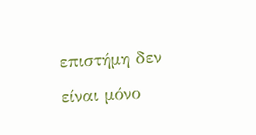επιστήμη δεν είναι μόνο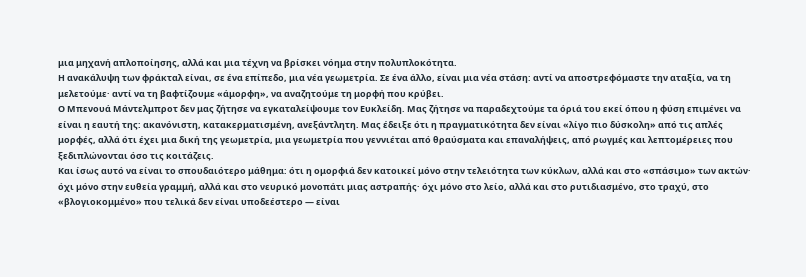μια μηχανή απλοποίησης, αλλά και μια τέχνη να βρίσκει νόημα στην πολυπλοκότητα.
Η ανακάλυψη των φράκταλ είναι, σε ένα επίπεδο, μια νέα γεωμετρία. Σε ένα άλλο, είναι μια νέα στάση: αντί να αποστρεφόμαστε την αταξία, να τη μελετούμε· αντί να τη βαφτίζουμε «άμορφη», να αναζητούμε τη μορφή που κρύβει.
Ο Μπενουά Μάντελμπροτ δεν μας ζήτησε να εγκαταλείψουμε τον Ευκλείδη. Μας ζήτησε να παραδεχτούμε τα όριά του εκεί όπου η φύση επιμένει να είναι η εαυτή της: ακανόνιστη, κατακερματισμένη, ανεξάντλητη. Μας έδειξε ότι η πραγματικότητα δεν είναι «λίγο πιο δύσκολη» από τις απλές μορφές, αλλά ότι έχει μια δική της γεωμετρία, μια γεωμετρία που γεννιέται από θραύσματα και επαναλήψεις, από ρωγμές και λεπτομέρειες που ξεδιπλώνονται όσο τις κοιτάζεις.
Και ίσως αυτό να είναι το σπουδαιότερο μάθημα: ότι η ομορφιά δεν κατοικεί μόνο στην τελειότητα των κύκλων, αλλά και στο «σπάσιμο» των ακτών· όχι μόνο στην ευθεία γραμμή, αλλά και στο νευρικό μονοπάτι μιας αστραπής· όχι μόνο στο λείο, αλλά και στο ρυτιδιασμένο, στο τραχύ, στο «βλογιοκομμένο» που τελικά δεν είναι υποδεέστερο — είναι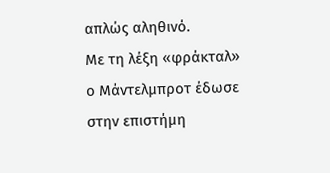απλώς αληθινό.
Με τη λέξη «φράκταλ» ο Μάντελμπροτ έδωσε στην επιστήμη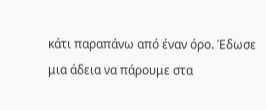κάτι παραπάνω από έναν όρο. Έδωσε μια άδεια να πάρουμε στα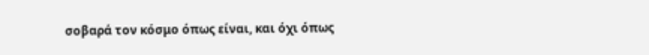σοβαρά τον κόσμο όπως είναι, και όχι όπως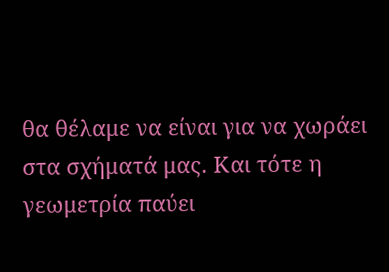θα θέλαμε να είναι για να χωράει στα σχήματά μας. Και τότε η γεωμετρία παύει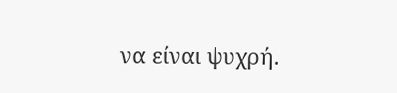να είναι ψυχρή.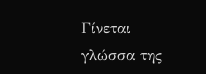Γίνεται γλώσσα της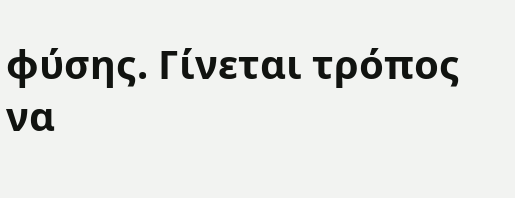φύσης. Γίνεται τρόπος να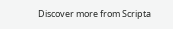Discover more from Scripta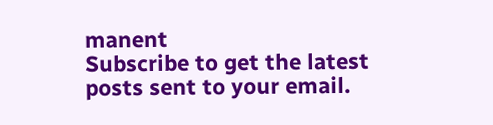manent
Subscribe to get the latest posts sent to your email.